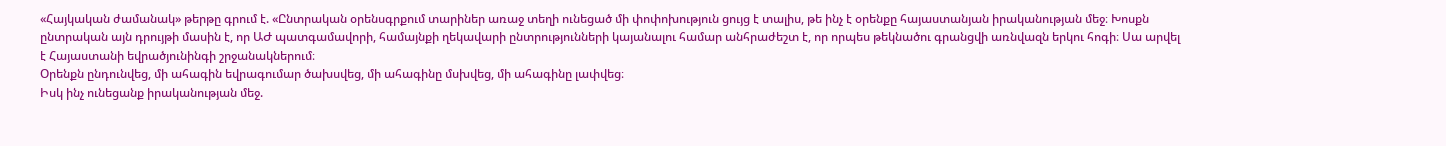«Հայկական ժամանակ» թերթը գրում է. «Ընտրական օրենսգրքում տարիներ առաջ տեղի ունեցած մի փոփոխություն ցույց է տալիս, թե ինչ է օրենքը հայաստանյան իրականության մեջ։ Խոսքն ընտրական այն դրույթի մասին է, որ ԱԺ պատգամավորի, համայնքի ղեկավարի ընտրությունների կայանալու համար անհրաժեշտ է, որ որպես թեկնածու գրանցվի առնվազն երկու հոգի։ Սա արվել է Հայաստանի եվրածյունինգի շրջանակներում։
Օրենքն ընդունվեց, մի ահագին եվրագումար ծախսվեց, մի ահագինը մսխվեց, մի ահագինը լափվեց։
Իսկ ինչ ունեցանք իրականության մեջ.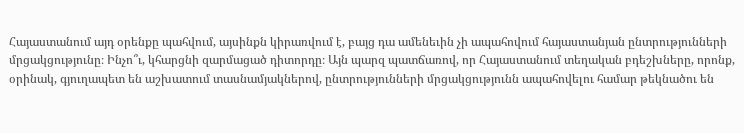Հայաստանում այդ օրենքը պահվում, այսինքն կիրառվում է, բայց դա ամենեւին չի ապահովում հայաստանյան ընտրությունների մրցակցությունը։ Ինչո՞ւ, կհարցնի զարմացած դիտորդը։ Այն պարզ պատճառով, որ Հայաստանում տեղական բդեշխները, որոնք, օրինակ, գյուղապետ են աշխատում տասնամյակներով, ընտրությունների մրցակցությունն ապահովելու համար թեկնածու են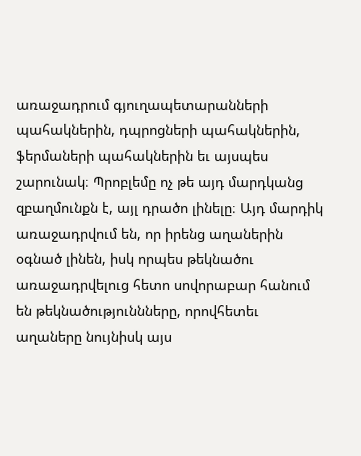առաջադրում գյուղապետարանների պահակներին, դպրոցների պահակներին, ֆերմաների պահակներին եւ այսպես շարունակ։ Պրոբլեմը ոչ թե այդ մարդկանց զբաղմունքն է, այլ դրածո լինելը։ Այդ մարդիկ առաջադրվում են, որ իրենց աղաներին օգնած լինեն, իսկ որպես թեկնածու առաջադրվելուց հետո սովորաբար հանում են թեկնածություննները, որովհետեւ աղաները նույնիսկ այս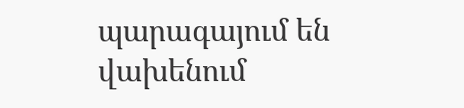պարագայում են վախենում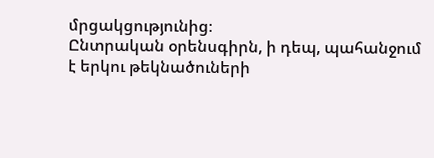մրցակցությունից։
Ընտրական օրենսգիրն, ի դեպ, պահանջում է երկու թեկնածուների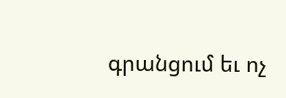գրանցում եւ ոչ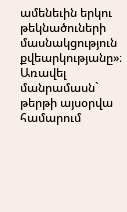ամենեւին երկու թեկնածուների մասնակցություն քվեարկությանը»։
Առավել մանրամասն` թերթի այսօրվա համարում